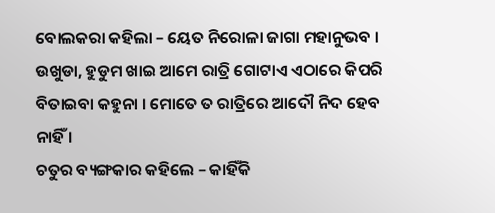ବୋଲକରା କହିଲା – ୟେତ ନିରୋଳା ଜାଗା ମହାନୁଭବ । ଉଖୁଡା, ହୁଡୁମ ଖାଇ ଆମେ ରାତ୍ରି ଗୋଟାଏ ଏଠାରେ କିପରି ବିତାଇବା କହୁନା । ମୋତେ ତ ରାତ୍ରିରେ ଆଦୌ ନିଦ ହେବ ନାହିଁ ।
ଚତୁର ବ୍ୟଙ୍ଗକାର କହିଲେ – କାହିଁକି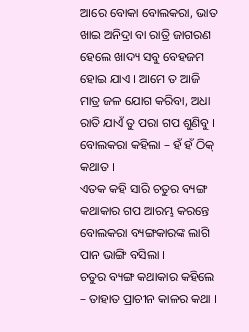ଆରେ ବୋକା ବୋଲକରା, ଭାତ ଖାଇ ଅନିଦ୍ରା ବା ରାତ୍ରି ଜାଗରଣ ହେଲେ ଖାଦ୍ୟ ସବୁ ବେହଜମ ହୋଇ ଯାଏ । ଆମେ ତ ଆଜି ମାତ୍ର ଜଳ ଯୋଗ କରିବା, ଅଧା ରାତି ଯାଏଁ ତୁ ପରା ଗପ ଶୁଣିବୁ ।
ବୋଲକରା କହିଲା – ହଁ ହଁ ଠିକ୍ କଥାତ ।
ଏତକ କହି ସାରି ଚତୁର ବ୍ୟଙ୍ଗ କଥାକାର ଗପ ଆରମ୍ଭ କରନ୍ତେ ବୋଲକରା ବ୍ୟଙ୍ଗକାରଙ୍କ ଲାଗି ପାନ ଭାଙ୍ଗି ବସିଲା ।
ଚତୁର ବ୍ୟଙ୍ଗ କଥାକାର କହିଲେ – ତାହାତ ପ୍ରାଚୀନ କାଳର କଥା ।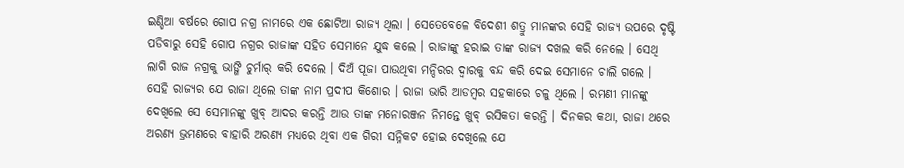ଇଣ୍ଡିଆ ବର୍ଷରେ ଗୋପ ନଗ୍ର ନାମରେ ଏକ ଛୋଟିଆ ରାଜ୍ୟ ଥିଲା । ସେତେବେଳେ ବିଦେଶୀ ଶତ୍ରୁ ମାନଙ୍କର ସେହି ରାଜ୍ୟ ଉପରେ ଦୃଷ୍ଟି ପଡିବାରୁ ସେହି ଗୋପ ନଗ୍ରର ରାଜାଙ୍କ ସହିତ ସେମାନେ ଯୁଦ୍ଧ କଲେ । ରାଜାଙ୍କୁ ହରାଇ ତାଙ୍କ ରାଜ୍ୟ ଦଖଲ କରି ନେଲେ । ସେଥି ଲାଗି ରାଜ ନଗ୍ରକୁ ଭାଙ୍ଗି ଚୁର୍ମାର୍ କରି ଦେଲେ । ଦିଅଁ ପୂଜା ପାଉଥିବା ମନ୍ଦିରର ଦ୍ୱାରକୁ ବନ୍ଦ କରି ଦେଇ ସେମାନେ ଚାଲି ଗଲେ ।
ସେହି ରାଜ୍ୟର ଯେ ରାଜା ଥିଲେ ତାଙ୍କ ନାମ ପ୍ରଦୀପ କିଶୋର । ରାଜା ଭାରି ଆଡମ୍ବର ସହକାରେ ଚଳୁ ଥିଲେ । ରମଣୀ ମାନଙ୍କୁ ଦେଖିଲେ ସେ ସେମାନଙ୍କୁ ଖୁବ୍ ଆଦର କରନ୍ତି ଆଉ ତାଙ୍କ ମନୋରଞ୍ଜନ ନିମନ୍ତେ ଖୁବ୍ ରସିକତା କରନ୍ତି । ଦିନକର କଥା, ରାଜା ଥରେ ଅରଣ୍ୟ ଭ୍ରମଣରେ ବାହାରି ଅରଣ୍ୟ ମଧ୍ୟରେ ଥିବା ଏକ ଗିରୀ ସନ୍ନିକଟ ହୋଇ ଦେଖିଲେ ଯେ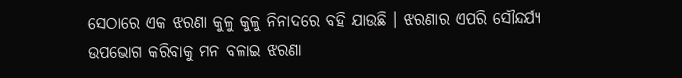ସେଠାରେ ଏକ ଝରଣା କୁଳୁ କୁଳୁ ନିନାଦରେ ବହି ଯାଉଛି । ଝରଣାର ଏପରି ସୌନ୍ଦର୍ଯ୍ୟ ଉପଭୋଗ କରିବାକୁ ମନ ବଳାଇ ଝରଣା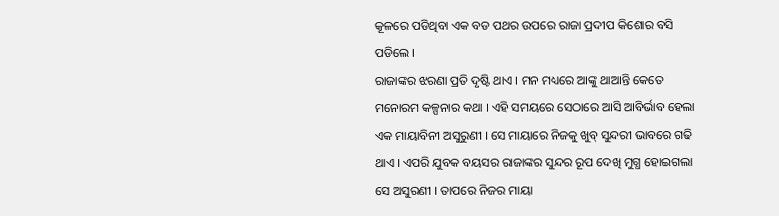କୂଳରେ ପଡିଥିବା ଏକ ବଡ ପଥର ଉପରେ ରାଜା ପ୍ରଦୀପ କିଶୋର ବସି ପଡିଲେ ।
ରାଜାଙ୍କର ଝରଣା ପ୍ରତି ଦୃଷ୍ଟି ଥାଏ । ମନ ମଧ୍ୟରେ ଆଙ୍କୁ ଥାଆନ୍ତି କେତେ ମନୋରମ କଳ୍ପନାର କଥା । ଏହି ସମୟରେ ସେଠାରେ ଆସି ଆବିର୍ଭାବ ହେଲା ଏକ ମାୟାବିନୀ ଅସୁରୁଣୀ । ସେ ମାୟାରେ ନିଜକୁ ଖୁବ୍ ସୁନ୍ଦରୀ ଭାବରେ ଗଢି ଥାଏ । ଏପରି ଯୁବକ ବୟସର ରାଜାଙ୍କର ସୁନ୍ଦର ରୂପ ଦେଖି ମୁଗ୍ଧ ହୋଇଗଲା ସେ ଅସୁରଣୀ । ତାପରେ ନିଜର ମାୟା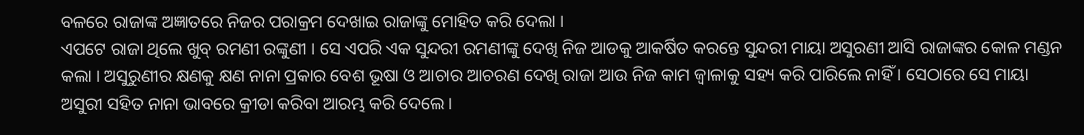ବଳରେ ରାଜାଙ୍କ ଅଜ୍ଞାତରେ ନିଜର ପରାକ୍ରମ ଦେଖାଇ ରାଜାଙ୍କୁ ମୋହିତ କରି ଦେଲା ।
ଏପଟେ ରାଜା ଥିଲେ ଖୁବ୍ ରମଣୀ ରଙ୍କୁଣୀ । ସେ ଏପରି ଏକ ସୁନ୍ଦରୀ ରମଣୀଙ୍କୁ ଦେଖି ନିଜ ଆଡକୁ ଆକର୍ଷିତ କରନ୍ତେ ସୁନ୍ଦରୀ ମାୟା ଅସୁରଣୀ ଆସି ରାଜାଙ୍କର କୋଳ ମଣ୍ଡନ କଲା । ଅସୁରୁଣୀର କ୍ଷଣକୁ କ୍ଷଣ ନାନା ପ୍ରକାର ବେଶ ଭୂଷା ଓ ଆଚାର ଆଚରଣ ଦେଖି ରାଜା ଆଉ ନିଜ କାମ ଜ୍ୱାଳାକୁ ସହ୍ୟ କରି ପାରିଲେ ନାହିଁ । ସେଠାରେ ସେ ମାୟା ଅସୁରୀ ସହିତ ନାନା ଭାବରେ କ୍ରୀଡା କରିବା ଆରମ୍ଭ କରି ଦେଲେ ।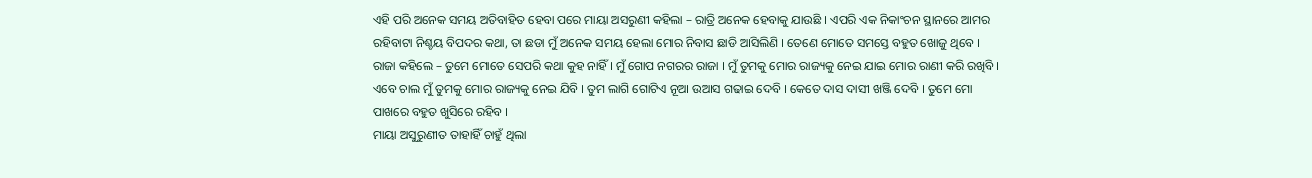ଏହି ପରି ଅନେକ ସମୟ ଅତିବାହିତ ହେବା ପରେ ମାୟା ଅସରୁଣୀ କହିଲା – ରାତ୍ରି ଅନେକ ହେବାକୁ ଯାଉଛି । ଏପରି ଏକ ନିକାଂଚନ ସ୍ଥାନରେ ଆମର ରହିବାଟା ନିଶ୍ଚୟ ବିପଦର କଥା, ତା ଛଡା ମୁଁ ଅନେକ ସମୟ ହେଲା ମୋର ନିବାସ ଛାଡି ଆସିଲିଣି । ତେଣେ ମୋତେ ସମସ୍ତେ ବହୁତ ଖୋଜୁ ଥିବେ ।
ରାଜା କହିଲେ – ତୁମେ ମୋତେ ସେପରି କଥା କୁହ ନାହିଁ । ମୁଁ ଗୋପ ନଗରର ରାଜା । ମୁଁ ତୁମକୁ ମୋର ରାଜ୍ୟକୁ ନେଇ ଯାଇ ମୋର ରାଣୀ କରି ରଖିବି । ଏବେ ଚାଲ ମୁଁ ତୁମକୁ ମୋର ରାଜ୍ୟକୁ ନେଇ ଯିବି । ତୁମ ଲାଗି ଗୋଟିଏ ନୂଆ ଉଆସ ଗଢାଇ ଦେବି । କେତେ ଦାସ ଦାସୀ ଖଞ୍ଜି ଦେବି । ତୁମେ ମୋ ପାଖରେ ବହୁତ ଖୁସିରେ ରହିବ ।
ମାୟା ଅସୁରୁଣୀତ ତାହାହିଁ ଚାହୁଁ ଥିଲା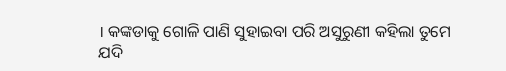। କଙ୍କଡାକୁ ଗୋଳି ପାଣି ସୁହାଇବା ପରି ଅସୁରୁଣୀ କହିଲା ତୁମେ ଯଦି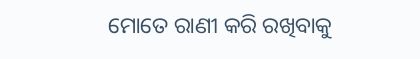ମୋତେ ରାଣୀ କରି ରଖିବାକୁ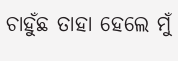ଚାହୁଁଛ ତାହା ହେଲେ ମୁଁ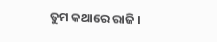ତୁମ କଥାରେ ରାଜି ।